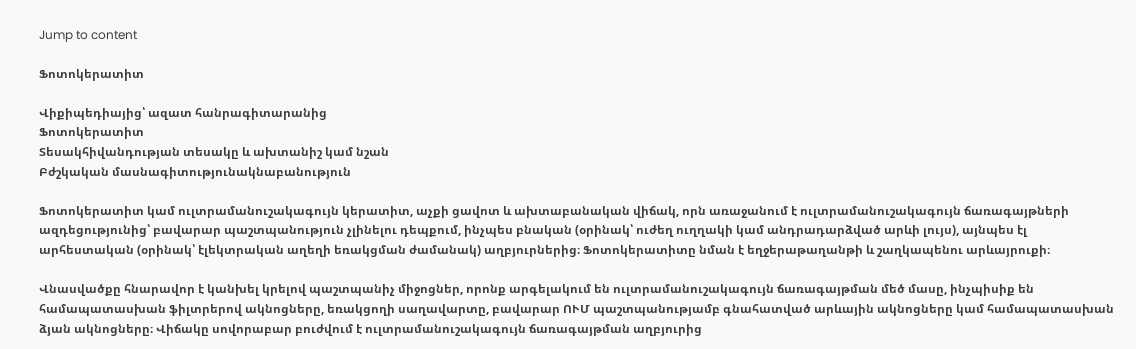Jump to content

Ֆոտոկերատիտ

Վիքիպեդիայից՝ ազատ հանրագիտարանից
Ֆոտոկերատիտ
Տեսակհիվանդության տեսակը և ախտանիշ կամ նշան
Բժշկական մասնագիտությունակնաբանություն

Ֆոտոկերատիտ կամ ուլտրամանուշակագույն կերատիտ, աչքի ցավոտ և ախտաբանական վիճակ, որն առաջանում է ուլտրամանուշակագույն ճառագայթների ազդեցությունից՝ բավարար պաշտպանություն չլինելու դեպքում, ինչպես բնական (օրինակ՝ ուժեղ ուղղակի կամ անդրադարձված արևի լույս), այնպես էլ արհեստական (օրինակ՝ էլեկտրական աղեղի եռակցման ժամանակ) աղբյուրներից։ Ֆոտոկերատիտը նման է եղջերաթաղանթի և շաղկապենու արևայրուքի։

Վնասվածքը հնարավոր է կանխել կրելով պաշտպանիչ միջոցներ, որոնք արգելակում են ուլտրամանուշակագույն ճառագայթման մեծ մասը, ինչպիսիք են համապատասխան ֆիլտրերով ակնոցները, եռակցողի սաղավարտը, բավարար ՈՒՄ պաշտպանությամբ գնահատված արևային ակնոցները կամ համապատասխան ձյան ակնոցները։ Վիճակը սովորաբար բուժվում է ուլտրամանուշակագույն ճառագայթման աղբյուրից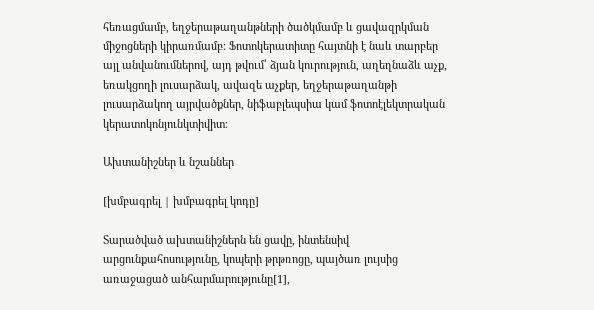հեռացմամբ, եղջերաթաղանթների ծածկմամբ և ցավազրկման միջոցների կիրառմամբ։ Ֆոտոկերատիտը հայտնի է նաև տարբեր այլ անվանումներով, այդ թվում՝ ձյան կուրություն, աղեղնաձև աչք, եռակցողի լուսարձակ, ավազե աչքեր, եղջերաթաղանթի լուսարձակող այրվածքներ, նիֆաբլեպսիա կամ ֆոտոէլեկտրական կերատոկոնյունկտիվիտ։

Ախտանիշներ և նշաններ

[խմբագրել | խմբագրել կոդը]

Տարածված ախտանիշներն են ցավը, ինտենսիվ արցունքահոսությունը, կոպերի թրթռոցը, պայծառ լույսից առաջացած անհարմարությունը[1],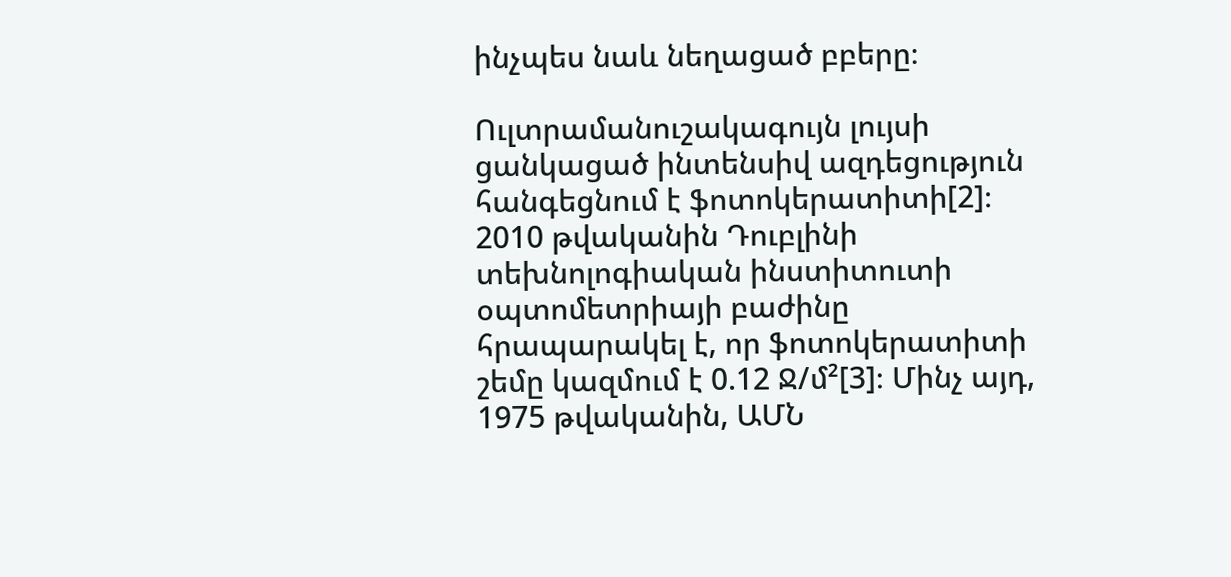ինչպես նաև նեղացած բբերը։

Ուլտրամանուշակագույն լույսի ցանկացած ինտենսիվ ազդեցություն հանգեցնում է ֆոտոկերատիտի[2]։ 2010 թվականին Դուբլինի տեխնոլոգիական ինստիտուտի օպտոմետրիայի բաժինը հրապարակել է, որ ֆոտոկերատիտի շեմը կազմում է 0.12 Ջ/մ²[3]։ Մինչ այդ, 1975 թվականին, ԱՄՆ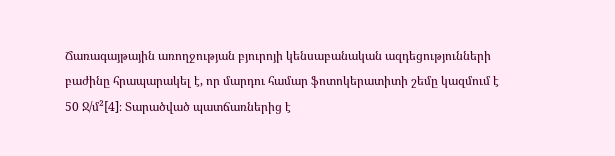Ճառագայթային առողջության բյուրոյի կենսաբանական ազդեցությունների բաժինը հրապարակել է, որ մարդու համար ֆոտոկերատիտի շեմը կազմում է 50 Ջ/մ²[4]։ Տարածված պատճառներից է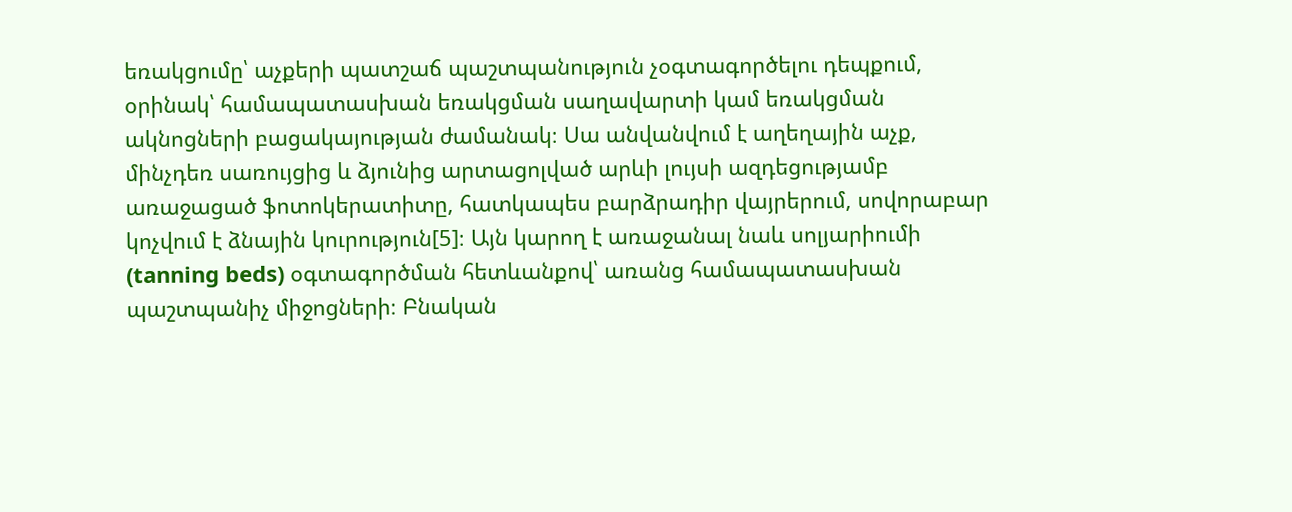եռակցումը՝ աչքերի պատշաճ պաշտպանություն չօգտագործելու դեպքում, օրինակ՝ համապատասխան եռակցման սաղավարտի կամ եռակցման ակնոցների բացակայության ժամանակ։ Սա անվանվում է աղեղային աչք, մինչդեռ սառույցից և ձյունից արտացոլված արևի լույսի ազդեցությամբ առաջացած ֆոտոկերատիտը, հատկապես բարձրադիր վայրերում, սովորաբար կոչվում է ձնային կուրություն[5]։ Այն կարող է առաջանալ նաև սոլյարիումի (tanning beds) օգտագործման հետևանքով՝ առանց համապատասխան պաշտպանիչ միջոցների։ Բնական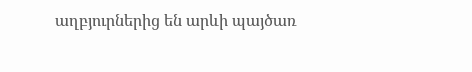աղբյուրներից են արևի պայծառ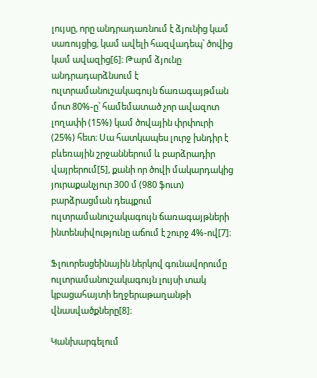լույսը, որը անդրադառնում է ձյունից կամ սառույցից, կամ ավելի հազվադեպ՝ ծովից կամ ավազից[6]։ Թարմ ձյունը անդրադարձնսում է ուլտրամանուշակագույն ճառագայթման մոտ 80%-ը՝ համեմատած չոր ավազոտ լողափի (15%) կամ ծովային փրփուրի (25%) հետ։ Սա հատկապես լուրջ խնդիր է բևեռային շրջաններում և բարձրադիր վայրերում[5], քանի որ ծովի մակարդակից յուրաքանչյուր 300 մ (980 ֆուտ) բարձրացման դեպքում ուլտրամանուշակագույն ճառագայթների ինտենսիվությունը աճում է շուրջ 4%-ով[7]։

Ֆլուորեսցեինային ներկով գունավորումը ուլտրամանուշակագույն լույսի տակ կբացահայտի եղջերաթաղանթի վնասվածքները[8]։

Կանխարգելում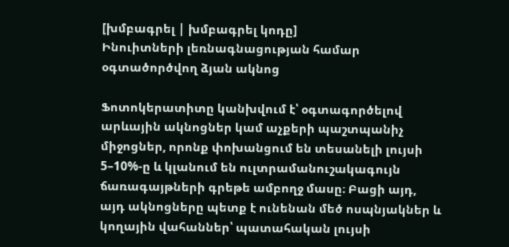[խմբագրել | խմբագրել կոդը]
Ինուիտների լեռնագնացության համար օգտածործվող ձյան ակնոց

Ֆոտոկերատիտը կանխվում է՝ օգտագործելով արևային ակնոցներ կամ աչքերի պաշտպանիչ միջոցներ, որոնք փոխանցում են տեսանելի լույսի 5–10%-ը և կլանում են ուլտրամանուշակագույն ճառագայթների գրեթե ամբողջ մասը։ Բացի այդ, այդ ակնոցները պետք է ունենան մեծ ոսպնյակներ և կողային վահաններ՝ պատահական լույսի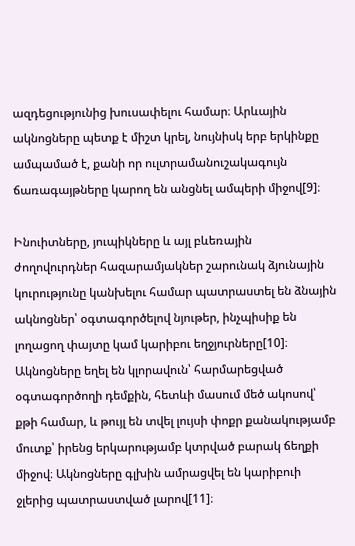ազդեցությունից խուսափելու համար։ Արևային ակնոցները պետք է միշտ կրել, նույնիսկ երբ երկինքը ամպամած է, քանի որ ուլտրամանուշակագույն ճառագայթները կարող են անցնել ամպերի միջով[9]։

Ինուիտները, յուպիկները և այլ բևեռային ժողովուրդներ հազարամյակներ շարունակ ձյունային կուրությունը կանխելու համար պատրաստել են ձնային ակնոցներ՝ օգտագործելով նյութեր, ինչպիսիք են լողացող փայտը կամ կարիբու եղջյուրները[10]։ Ակնոցները եղել են կլորավուն՝ հարմարեցված օգտագործողի դեմքին, հետևի մասում մեծ ակոսով՝ քթի համար, և թույլ են տվել լույսի փոքր քանակությամբ մուտք՝ իրենց երկարությամբ կտրված բարակ ճեղքի միջով։ Ակնոցները գլխին ամրացվել են կարիբուի ջլերից պատրաստված լարով[11]։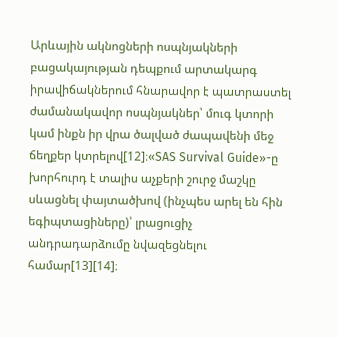Արևային ակնոցների ոսպնյակների բացակայության դեպքում արտակարգ իրավիճակներում հնարավոր է պատրաստել ժամանակավոր ոսպնյակներ՝ մուգ կտորի կամ ինքն իր վրա ծալված ժապավենի մեջ ճեղքեր կտրելով[12]։«SAS Survival Guide»-ը խորհուրդ է տալիս աչքերի շուրջ մաշկը սևացնել փայտածխով (ինչպես արել են հին եգիպտացիները)՝ լրացուցիչ անդրադարձումը նվազեցնելու համար[13][14]։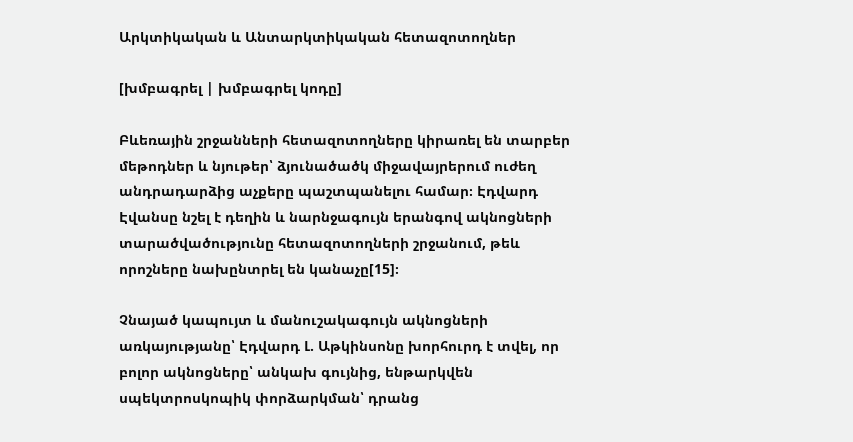Արկտիկական և Անտարկտիկական հետազոտողներ

[խմբագրել | խմբագրել կոդը]

Բևեռային շրջանների հետազոտողները կիրառել են տարբեր մեթոդներ և նյութեր՝ ձյունածածկ միջավայրերում ուժեղ անդրադարձից աչքերը պաշտպանելու համար։ Էդվարդ Էվանսը նշել է դեղին և նարնջագույն երանգով ակնոցների տարածվածությունը հետազոտողների շրջանում, թեև որոշները նախընտրել են կանաչը[15]։

Չնայած կապույտ և մանուշակագույն ակնոցների առկայությանը՝ Էդվարդ Լ. Աթկինսոնը խորհուրդ է տվել, որ բոլոր ակնոցները՝ անկախ գույնից, ենթարկվեն սպեկտրոսկոպիկ փորձարկման՝ դրանց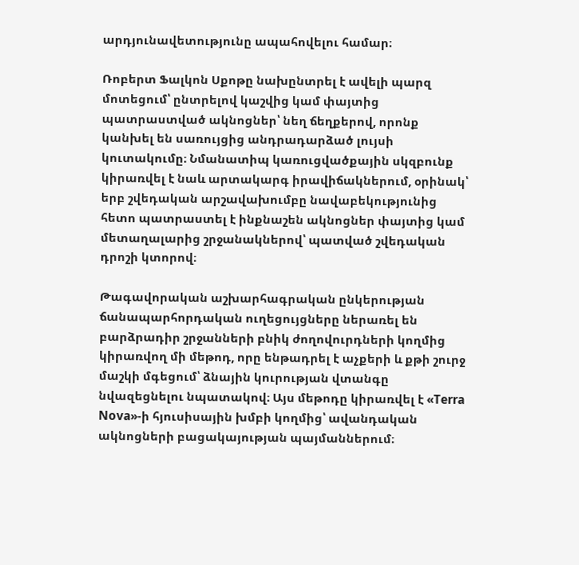արդյունավետությունը ապահովելու համար։

Ռոբերտ Ֆալկոն Սքոթը նախընտրել է ավելի պարզ մոտեցում՝ ընտրելով կաշվից կամ փայտից պատրաստված ակնոցներ՝ նեղ ճեղքերով, որոնք կանխել են սառույցից անդրադարձած լույսի կուտակումը։ Նմանատիպ կառուցվածքային սկզբունք կիրառվել է նաև արտակարգ իրավիճակներում, օրինակ՝ երբ շվեդական արշավախումբը նավաբեկությունից հետո պատրաստել է ինքնաշեն ակնոցներ փայտից կամ մետաղալարից շրջանակներով՝ պատված շվեդական դրոշի կտորով։

Թագավորական աշխարհագրական ընկերության ճանապարհորդական ուղեցույցները ներառել են բարձրադիր շրջանների բնիկ ժողովուրդների կողմից կիրառվող մի մեթոդ, որը ենթադրել է աչքերի և քթի շուրջ մաշկի մգեցում՝ ձնային կուրության վտանգը նվազեցնելու նպատակով։ Այս մեթոդը կիրառվել է «Terra Nova»-ի հյուսիսային խմբի կողմից՝ ավանդական ակնոցների բացակայության պայմաններում։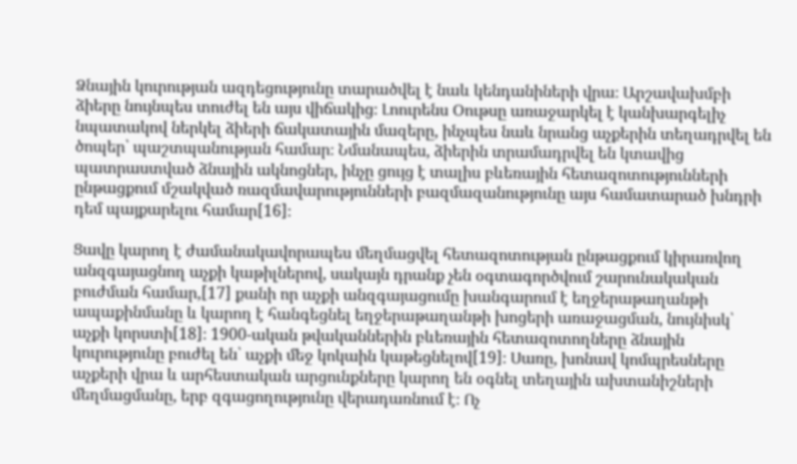Ձնային կուրության ազդեցությունը տարածվել է նաև կենդանիների վրա։ Արշավախմբի ձիերը նույնպես տուժել են այս վիճակից։ Լոուրենս Օութսը առաջարկել է կանխարգելիչ նպատակով ներկել ձիերի ճակատային մազերը, ինչպես նաև նրանց աչքերին տեղադրվել են ծոպեր՝ պաշտպանության համար։ Նմանապես, ձիերին տրամադրվել են կտավից պատրաստված ձնային ակնոցներ, ինչը ցույց է տալիս բևեռային հետազոտությունների ընթացքում մշակված ռազմավարությունների բազմազանությունը այս համատարած խնդրի դեմ պայքարելու համար[16]։

Ցավը կարող է ժամանակավորապես մեղմացվել հետազոտության ընթացքում կիրառվող անզգայացնող աչքի կաթիլներով, սակայն դրանք չեն օգտագործվում շարունակական բուժման համար,[17] քանի որ աչքի անզգայացումը խանգարում է եղջերաթաղանթի ապաքինմանը և կարող է հանգեցնել եղջերաթաղանթի խոցերի առաջացման, նույնիսկ՝ աչքի կորստի[18]։ 1900-ական թվականներին բևեռային հետազոտողները ձնային կուրությունը բուժել են՝ աչքի մեջ կոկաին կաթեցնելով[19]։ Սառը, խոնավ կոմպրեսները աչքերի վրա և արհեստական արցունքները կարող են օգնել տեղային ախտանիշների մեղմացմանը, երբ զգացողությունը վերադառնում է։ Ոչ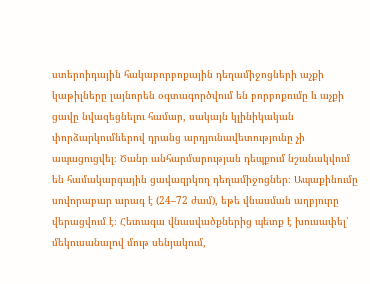ստերոիդային հակաբորբոքային դեղամիջոցների աչքի կաթիլները լայնորեն օգտագործվում են բորբոքումը և աչքի ցավը նվազեցնելու համար, սակայն կլինիկական փորձարկումներով դրանց արդյունավետությունը չի ապացուցվել։ Ծանր անհարմարության դեպքում նշանակվում են համակարգային ցավազրկող դեղամիջոցներ։ Ապաքինումը սովորաբար արագ է (24–72 ժամ), եթե վնասման աղբյուրը վերացվում է։ Հետագա վնասվածքներից պետք է խուսափել՝ մեկուսանալով մութ սենյակում,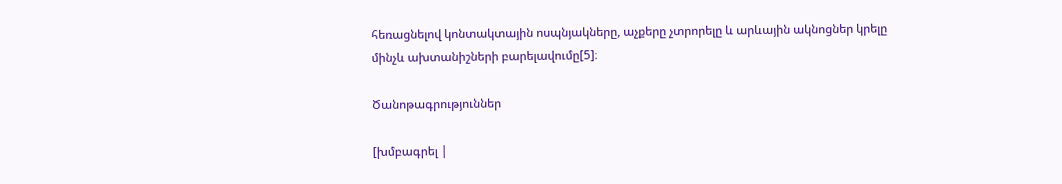հեռացնելով կոնտակտային ոսպնյակները, աչքերը չտրորելը և արևային ակնոցներ կրելը մինչև ախտանիշների բարելավումը[5]։

Ծանոթագրություններ

[խմբագրել |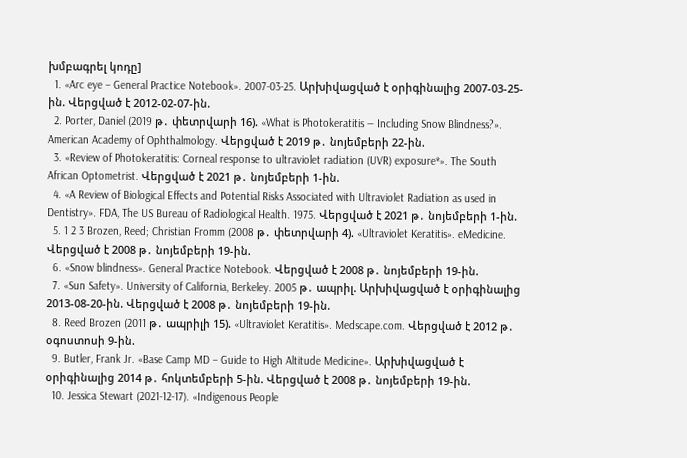խմբագրել կոդը]
  1. «Arc eye – General Practice Notebook». 2007-03-25. Արխիվացված է օրիգինալից 2007-03-25-ին. Վերցված է 2012-02-07-ին.
  2. Porter, Daniel (2019 թ․ փետրվարի 16). «What is Photokeratitis — Including Snow Blindness?». American Academy of Ophthalmology. Վերցված է 2019 թ․ նոյեմբերի 22-ին.
  3. «Review of Photokeratitis: Corneal response to ultraviolet radiation (UVR) exposure*». The South African Optometrist. Վերցված է 2021 թ․ նոյեմբերի 1-ին.
  4. «A Review of Biological Effects and Potential Risks Associated with Ultraviolet Radiation as used in Dentistry». FDA, The US Bureau of Radiological Health. 1975. Վերցված է 2021 թ․ նոյեմբերի 1-ին.
  5. 1 2 3 Brozen, Reed; Christian Fromm (2008 թ․ փետրվարի 4). «Ultraviolet Keratitis». eMedicine. Վերցված է 2008 թ․ նոյեմբերի 19-ին.
  6. «Snow blindness». General Practice Notebook. Վերցված է 2008 թ․ նոյեմբերի 19-ին.
  7. «Sun Safety». University of California, Berkeley. 2005 թ․ ապրիլ. Արխիվացված է օրիգինալից 2013-08-20-ին. Վերցված է 2008 թ․ նոյեմբերի 19-ին.
  8. Reed Brozen (2011 թ․ ապրիլի 15). «Ultraviolet Keratitis». Medscape.com. Վերցված է 2012 թ․ օգոստոսի 9-ին.
  9. Butler, Frank Jr. «Base Camp MD – Guide to High Altitude Medicine». Արխիվացված է օրիգինալից 2014 թ․ հոկտեմբերի 5-ին. Վերցված է 2008 թ․ նոյեմբերի 19-ին.
  10. Jessica Stewart (2021-12-17). «Indigenous People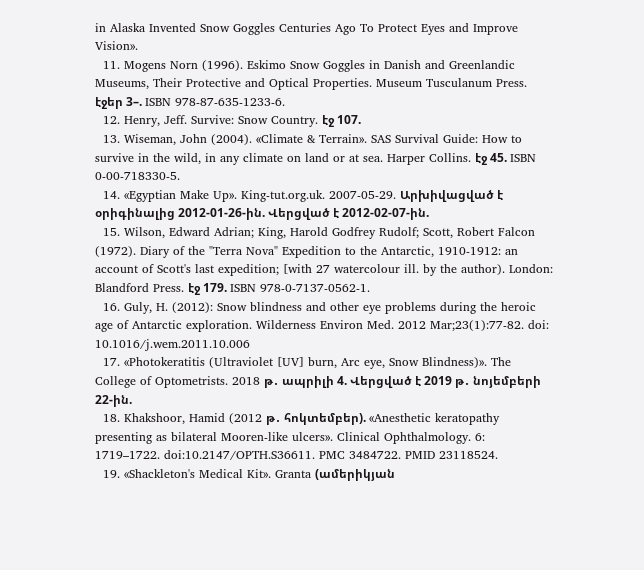in Alaska Invented Snow Goggles Centuries Ago To Protect Eyes and Improve Vision».
  11. Mogens Norn (1996). Eskimo Snow Goggles in Danish and Greenlandic Museums, Their Protective and Optical Properties. Museum Tusculanum Press. էջեր 3–. ISBN 978-87-635-1233-6.
  12. Henry, Jeff. Survive: Snow Country. էջ 107.
  13. Wiseman, John (2004). «Climate & Terrain». SAS Survival Guide: How to survive in the wild, in any climate on land or at sea. Harper Collins. էջ 45. ISBN 0-00-718330-5.
  14. «Egyptian Make Up». King-tut.org.uk. 2007-05-29. Արխիվացված է օրիգինալից 2012-01-26-ին. Վերցված է 2012-02-07-ին.
  15. Wilson, Edward Adrian; King, Harold Godfrey Rudolf; Scott, Robert Falcon (1972). Diary of the "Terra Nova" Expedition to the Antarctic, 1910-1912: an account of Scott's last expedition; [with 27 watercolour ill. by the author). London: Blandford Press. էջ 179. ISBN 978-0-7137-0562-1.
  16. Guly, H. (2012): Snow blindness and other eye problems during the heroic age of Antarctic exploration. Wilderness Environ Med. 2012 Mar;23(1):77-82. doi: 10.1016/j.wem.2011.10.006
  17. «Photokeratitis (Ultraviolet [UV] burn, Arc eye, Snow Blindness)». The College of Optometrists. 2018 թ․ ապրիլի 4. Վերցված է 2019 թ․ նոյեմբերի 22-ին.
  18. Khakshoor, Hamid (2012 թ․ հոկտեմբեր). «Anesthetic keratopathy presenting as bilateral Mooren-like ulcers». Clinical Ophthalmology. 6: 1719–1722. doi:10.2147/OPTH.S36611. PMC 3484722. PMID 23118524.
  19. «Shackleton's Medical Kit». Granta (ամերիկյան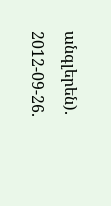անգլերեն). 2012-09-26.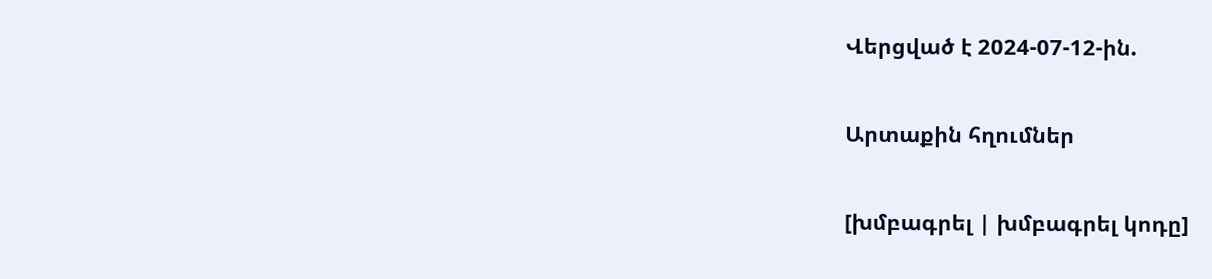Վերցված է 2024-07-12-ին.

Արտաքին հղումներ

[խմբագրել | խմբագրել կոդը]